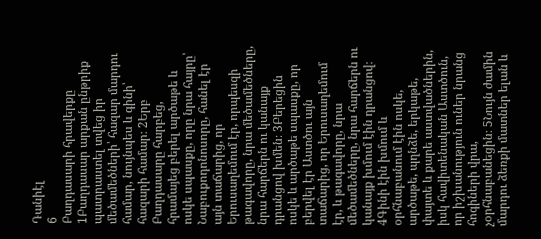Դանիէլ
6
Բաղդասարի հրավերքը
1Բաղդասար արքան ընթրիք պատրաստել տվեց իր մեծամեծների՝ հազար մարդու համար, նույնպես և գինի՝ հազարի համար։ 2Երբ Բաղդասարը հարբեց, հրամայեց բերել արծաթե և ոսկե սպասքը, որը նրա հայրը՝ Նաբուքոդոնոսորը, հանել էր այն տաճարից, որ Երուսաղեմում էր, որպեսզի թագավորը, նրա մեծամեծները, նրա հարճերն ու կանայք դրանցով խմեն։ 3Բերեցին ոսկե և արծաթե սպասքը, որ բերվել էր Աստծու այն տաճարից, որ Երուսաղեմում էր, և թագավորը, նրա մեծամեծները, նրա հարճերն ու կանայք խմում էին դրանցով։ 4Գինի էին խմում և օրհնաբանում էին ոսկե, արծաթե, պղնձե, երկաթե, փայտե և քարե աստվածներին, իսկ հավիտենական Աստծուն, որ իշխանություն ուներ նրանց հոգիների վրա, չօրհնաբանեցին։ 5Նույն ժամին մարդու ձեռքի մատներ ելան և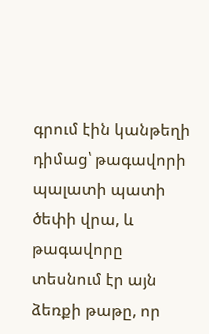գրում էին կանթեղի դիմաց՝ թագավորի պալատի պատի ծեփի վրա, և թագավորը տեսնում էր այն ձեռքի թաթը, որ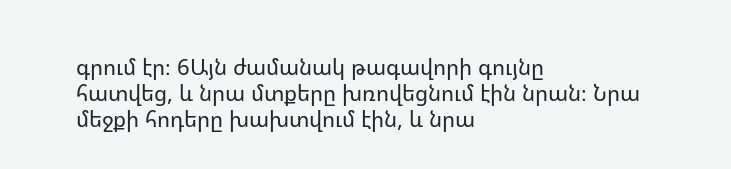գրում էր։ 6Այն ժամանակ թագավորի գույնը հատվեց, և նրա մտքերը խռովեցնում էին նրան։ Նրա մեջքի հոդերը խախտվում էին, և նրա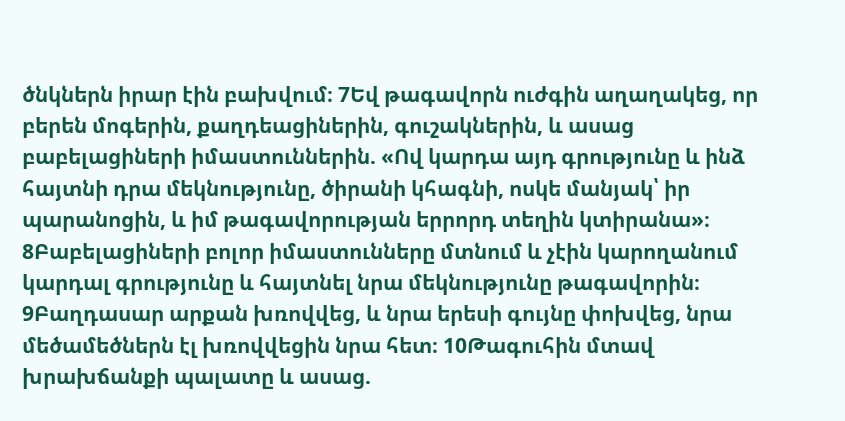ծնկներն իրար էին բախվում։ 7Եվ թագավորն ուժգին աղաղակեց, որ բերեն մոգերին, քաղդեացիներին, գուշակներին, և ասաց բաբելացիների իմաստուններին. «Ով կարդա այդ գրությունը և ինձ հայտնի դրա մեկնությունը, ծիրանի կհագնի, ոսկե մանյակ՝ իր պարանոցին, և իմ թագավորության երրորդ տեղին կտիրանա»։ 8Բաբելացիների բոլոր իմաստունները մտնում և չէին կարողանում կարդալ գրությունը և հայտնել նրա մեկնությունը թագավորին։ 9Բաղդասար արքան խռովվեց, և նրա երեսի գույնը փոխվեց, նրա մեծամեծներն էլ խռովվեցին նրա հետ։ 10Թագուհին մտավ խրախճանքի պալատը և ասաց.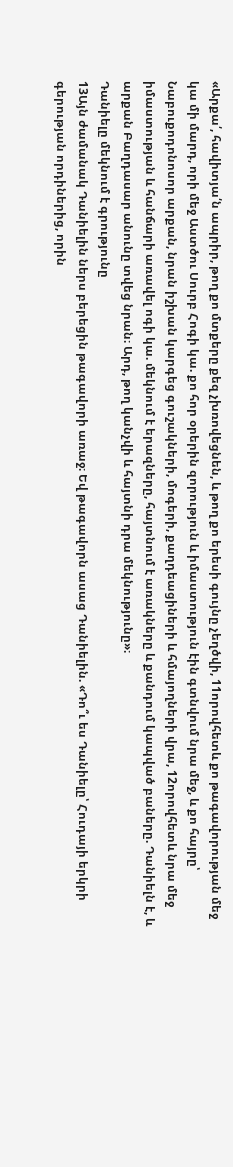«Արքա՛, հավիտյա՛ն ապրիր, թող քո մտքերը քեզ չխռովեցնեն, և թող քո երեսի գույնը չեղծվի, 11որովհետև քո թագավորության մեջ կա մի մարդ, որի մեջ Աստծու Սուրբ Հոգի կա. քո հոր օրերին զորություն և իմաստություն էին գտնվում նրա մեջ, և քո հայրը՝ Նաբուքոդոնոսոր արքան, նրան իշխան կարգեց գուշակների, մոգերի, քաղդեացիների և հմայողների վրա, 12որովհետև նրա մեջ իմաստության և հանճարի առավել ոգի կա. մեկնում է երազները, հայտնում է առակները և քանդում կապված բաները. Դանիելն է, և արքան Բաղդասար անունը տվեց նրան։ Արդ, թող կանչվի և հայտնի դրա մեկնությունը»։
Դանիելը մեկնում է գրությունը
13Այն ժամանակ Դանիելին ներս բերեցին թագավորի առաջ։ Եվ թագավորն ասաց Դանիելին. «Դո՞ւ ես Դանիելը՝ Հուդայի երկրի գերության որդիներից, որին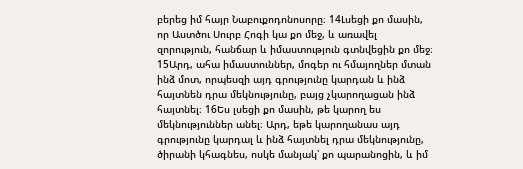բերեց իմ հայր Նաբուքոդոնոսորը։ 14Լսեցի քո մասին, որ Աստծու Սուրբ Հոգի կա քո մեջ, և առավել զորություն, հանճար և իմաստություն գտնվեցին քո մեջ։ 15Արդ, ահա իմաստուններ, մոգեր ու հմայողներ մտան ինձ մոտ, որպեսզի այդ գրությունը կարդան և ինձ հայտնեն դրա մեկնությունը, բայց չկարողացան ինձ հայտնել։ 16Ես լսեցի քո մասին, թե կարող ես մեկնություններ անել։ Արդ, եթե կարողանաս այդ գրությունը կարդալ և ինձ հայտնել դրա մեկնությունը, ծիրանի կհագնես, ոսկե մանյակ՝ քո պարանոցին, և իմ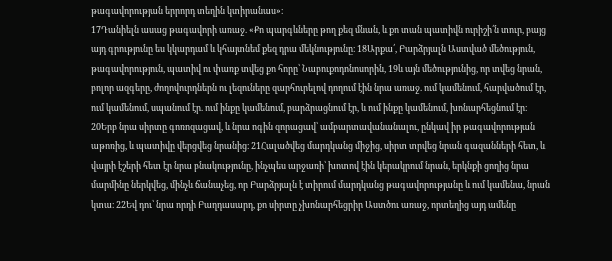թագավորության երրորդ տեղին կտիրանաս»։
17Դանիելն ասաց թագավորի առաջ. «Քո պարգևները թող քեզ մնան, և քո տան պատիվն ուրիշի՛ն տուր, բայց այդ գրությունը ես կկարդամ և կհայտնեմ քեզ դրա մեկնությունը։ 18Արքա՛, Բարձրյալն Աստված մեծություն, թագավորություն, պատիվ ու փառք տվեց քո հորը՝ Նաբուքոդոնոսորին, 19և այն մեծությունից, որ տվեց նրան, բոլոր ազգերը, ժողովուրդներն ու լեզուները զարհուրելով դողում էին նրա առաջ. ում կամենում, հարվածում էր, ում կամենում, սպանում էր. ում ինքը կամենում, բարձրացնում էր, և ում ինքը կամենում, խոնարհեցնում էր։ 20Երբ նրա սիրտը գոռոզացավ, և նրա ոգին զորացավ՝ ամբարտավանանալու, ընկավ իր թագավորության աթոռից, և պատիվը վերցվեց նրանից։ 21Հալածվեց մարդկանց միջից, սիրտ տրվեց նրան գազանների հետ, և վայրի էշերի հետ էր նրա բնակությունը, ինչպես արջառի՝ խոտով էին կերակրում նրան, երկնքի ցողից նրա մարմինը ներկվեց, մինչև ճանաչեց, որ Բարձրյալն է տիրում մարդկանց թագավորությանը և ում կամենա, նրան կտա։ 22Եվ դու՝ նրա որդի Բաղդասարդ, քո սիրտը չխոնարհեցրիր Աստծու առաջ, որտեղից այդ ամենը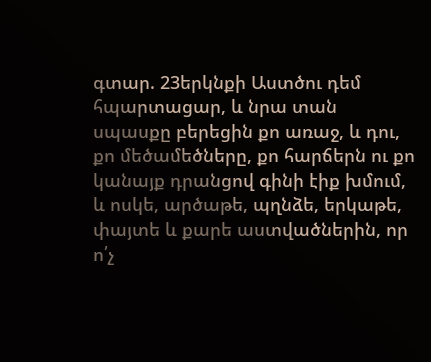գտար. 23երկնքի Աստծու դեմ հպարտացար, և նրա տան սպասքը բերեցին քո առաջ, և դու, քո մեծամեծները, քո հարճերն ու քո կանայք դրանցով գինի էիք խմում, և ոսկե, արծաթե, պղնձե, երկաթե, փայտե և քարե աստվածներին, որ ո՛չ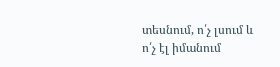տեսնում, ո՛չ լսում և ո՛չ էլ իմանում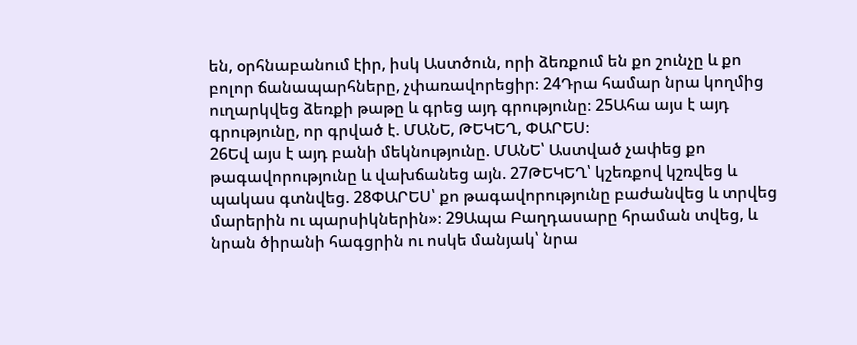են, օրհնաբանում էիր, իսկ Աստծուն, որի ձեռքում են քո շունչը և քո բոլոր ճանապարհները, չփառավորեցիր։ 24Դրա համար նրա կողմից ուղարկվեց ձեռքի թաթը և գրեց այդ գրությունը։ 25Ահա այս է այդ գրությունը, որ գրված է. ՄԱՆԵ, ԹԵԿԵՂ, ՓԱՐԵՍ։
26Եվ այս է այդ բանի մեկնությունը. ՄԱՆԵ՝ Աստված չափեց քո թագավորությունը և վախճանեց այն. 27ԹԵԿԵՂ՝ կշեռքով կշռվեց և պակաս գտնվեց. 28ՓԱՐԵՍ՝ քո թագավորությունը բաժանվեց և տրվեց մարերին ու պարսիկներին»։ 29Ապա Բաղդասարը հրաման տվեց, և նրան ծիրանի հագցրին ու ոսկե մանյակ՝ նրա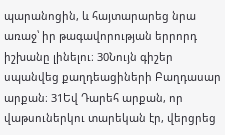պարանոցին, և հայտարարեց նրա առաջ՝ իր թագավորության երրորդ իշխանը լինելու։ 30Նույն գիշեր սպանվեց քաղդեացիների Բաղդասար արքան։ 31Եվ Դարեհ արքան, որ վաթսուներկու տարեկան էր, վերցրեց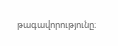թագավորությունը։